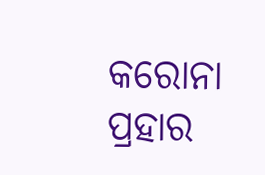କରୋନା ପ୍ରହାର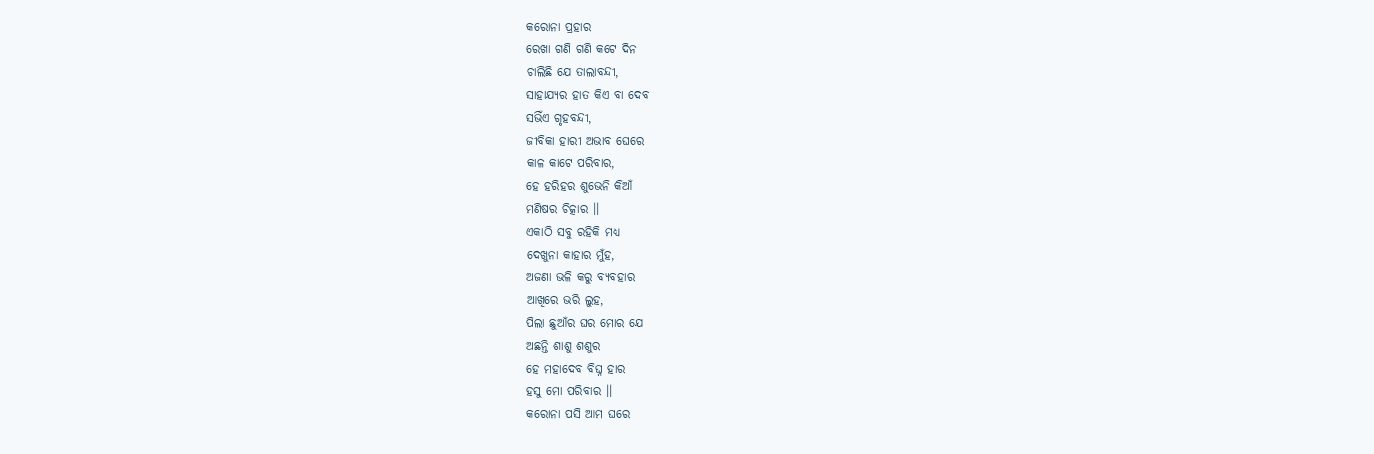କରୋନା ପ୍ରହାର
ରେଖା ଗଣି ଗଣି କଟେ ଦିନ
ଚାଲିଛି ଯେ ତାଲାବନ୍ଦୀ,
ସାହାଯ୍ୟର ହାତ କିଏ ବା ଦେବ
ସଭିଁଏ ଗୃହବନ୍ଦୀ,
ଜୀବିକା ହାରୀ ଅଭାବ ଘେରେ
କାଳ କାଟେ ପରିବାର,
ହେ ହରିହର ଶୁଭେନି କିଆଁ
ମଣିଷର ଚିତ୍କାର ।।
ଏକାଠି ସବୁ ରହିକି ମଧ୍ୟ
ଦେଖୁନା କାହାର ମୁଁହ,
ଅଜଣା ଭଳି କରୁ ବ୍ୟବହାର
ଆଖିରେ ଭରି ଲୁହ,
ପିଲା ଛୁଆଁର ଘର ମୋର ଯେ
ଅଛନ୍ତି ଶାଶୁ ଶଶୁର
ହେ ମହାଦେବ ବିଘ୍ନ ହାର
ହସୁ ମୋ ପରିବାର ।।
କରୋନା ପସି ଆମ ଘରେ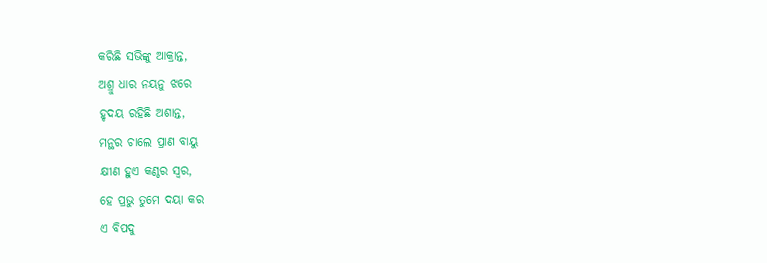କରିଛି ସଭିଙ୍କୁ ଆକ୍ରାନ୍ତ,
ଅଶ୍ରୁ ଧାର ନୟନୁ ଝରେ
ହୃଦୟ ରହିଛି ଅଶାନ୍ତ,
ମନ୍ଥର ଚାଲେ ପ୍ରାଣ ବାୟୁ
କ୍ଷୀଣ ହୁଏ କଣ୍ଠର ସ୍ୱର,
ହେ ପ୍ରଭୁ ତୁମେ ଦୟା କର
ଏ ବିପଦୁ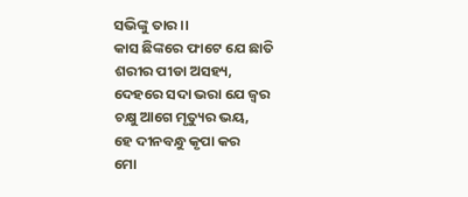ସଭିଙ୍କୁ ତାର ।।
କାସ ଛିଙ୍କରେ ଫାଟେ ଯେ ଛାତି
ଶରୀର ପୀଡା ଅସହ୍ୟ,
ଦେହରେ ସଦା ଭରା ଯେ ଜ୍ଵର
ଚକ୍ଷୁ ଆଗେ ମୃତ୍ୟୁର ଭୟ,
ହେ ଦୀନବନ୍ଧୁ କୃପା କର
ମୋ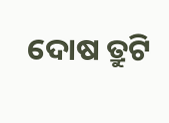ଦୋଷ ତ୍ରୁଟି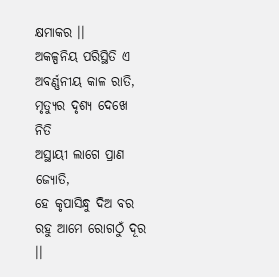କ୍ଷମାକର ।।
ଅକଳ୍ପନିୟ ପରିସ୍ଥିତି ଏ
ଅବର୍ଣ୍ଣନୀୟ କାଳ ରାତି,
ମୃତ୍ୟୁର ଦୃଶ୍ୟ ଦେଖେ ନିତି
ଅସ୍ଥାୟୀ ଲାଗେ ପ୍ରାଣ ଜ୍ୟୋତି,
ହେ କୃପାସିନ୍ଧୁ ଦିଅ ବର
ରହୁ ଆମେ ରୋଗଠୁଁ ଦୂର ।।